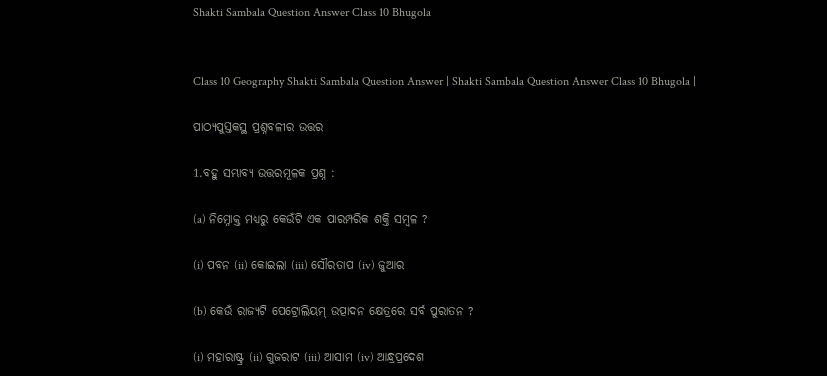Shakti Sambala Question Answer Class 10 Bhugola


Class 10 Geography Shakti Sambala Question Answer | Shakti Sambala Question Answer Class 10 Bhugola |

ପାଠ୍ୟପୁସ୍ତକସ୍ଥ ପ୍ରଶ୍ନବଳୀର ଉତ୍ତର

1.ବହୁ ସମ୍ଭାବ୍ୟ ଉତ୍ତରମୂଳକ ପ୍ରଶ୍ନ :

(a) ନିମ୍ନୋକ୍ତ ମଧ୍ଯରୁ କେଉଁଟି ଏକ ପାରମ୍ପରିକ ଶକ୍ତି ସମ୍ବଳ ?

(i) ପବନ (ii) କୋଇଲା (iii) ସୌରତାପ (iv) ଜୁଆର

(b) କେଉଁ ରାଜ୍ୟଟି ପେଟ୍ରୋଲିୟମ୍ ଉତ୍ପାଦନ କ୍ଷେତ୍ରରେ ସର୍ବ ପୁରାତନ ?

(i) ମହାରାଷ୍ଟ୍ର (ii) ଗୁଜରାଟ (iii) ଆସାମ (iv) ଆନ୍ଧ୍ରପ୍ରଦେଶ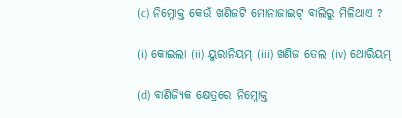(c) ନିମ୍ନୋକ୍ତ କେଉଁ ଖଣିଜଟି ମୋନାଜାଇଟ୍ ବାଲିରୁ ମିଳିଥାଏ ?

(i) କୋଇଲା (ii) ୟୁରାନିୟମ୍ (iii) ଖଣିଜ ତେଲ (iv) ଥୋରିୟମ୍

(d) ବାଣିଜ୍ୟିକ କ୍ଷେତ୍ରରେ ନିମ୍ନୋକ୍ତ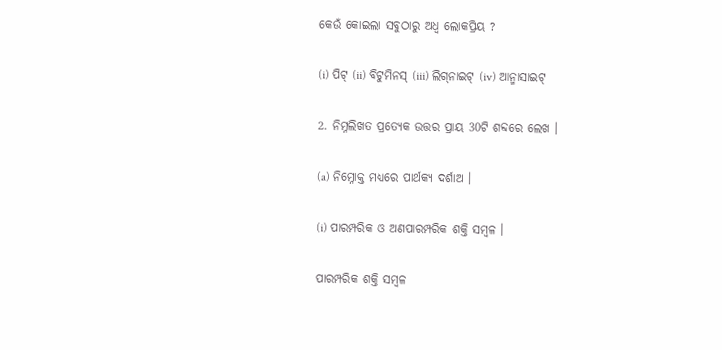କେଉଁ କୋଇଲା ସବୁଠାରୁ ଅଧ୍ଵ ଲୋକପ୍ରିୟ ?

(i) ପିଟ୍ (ii) ବିଟୁମିନସ୍ (iii) ଲିଗ୍‌ନାଇଟ୍ (iv) ଆନ୍ମାସାଇଟ୍

2. ନିମ୍ନଲିଖତ ପ୍ରତ୍ୟେକ ଉତ୍ତର ପ୍ରାୟ 30ଟି ଶବ୍ଦରେ ଲେଖ ।

(a) ନିମ୍ନୋକ୍ତ ମଧ୍ଯରେ ପାର୍ଥକ୍ୟ ଦର୍ଶାଅ ।

(i) ପାରମ୍ପରିକ ଓ ଅଣପାରମ୍ପରିକ ଶକ୍ତି ସମ୍ବଳ ।

ପାରମ୍ପରିକ ଶକ୍ତି ସମ୍ବଳ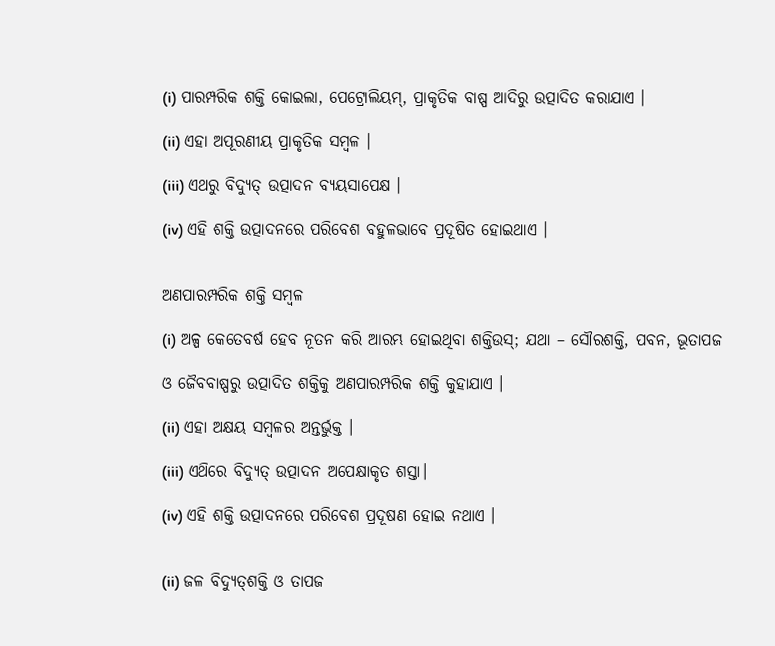(i) ପାରମ୍ପରିକ ଶକ୍ତି କୋଇଲା, ପେଟ୍ରୋଲିୟମ୍, ପ୍ରାକୃତିକ ବାଷ୍ପ ଆଦିରୁ ଉତ୍ପାଦିତ କରାଯାଏ ।

(ii) ଏହା ଅପୂରଣୀୟ ପ୍ରାକୃତିକ ସମ୍ବଳ ।

(iii) ଏଥରୁ ବିଦ୍ୟୁତ୍ ଉତ୍ପାଦନ ବ୍ୟୟସାପେକ୍ଷ ।

(iv) ଏହି ଶକ୍ତି ଉତ୍ପାଦନରେ ପରିବେଶ ବହୁଳଭାବେ ପ୍ରଦୂଷିତ ହୋଇଥାଏ ।


ଅଣପାରମ୍ପରିକ ଶକ୍ତି ସମ୍ବଳ

(i) ଅଳ୍ପ କେତେବର୍ଷ ହେବ ନୂତନ କରି ଆରମ୍ଭ ହୋଇଥିବା ଶକ୍ତିଉସ୍; ଯଥା – ସୌରଶକ୍ତି, ପବନ, ଭୂତାପଜ

ଓ ଜୈବବାଷ୍ପରୁ ଉତ୍ପାଦିତ ଶକ୍ତିକୁ ଅଣପାରମ୍ପରିକ ଶକ୍ତି କୁହାଯାଏ ।

(ii) ଏହା ଅକ୍ଷୟ ସମ୍ବଳର ଅନ୍ତର୍ଭୁକ୍ତ ।

(iii) ଏଥ‌ିରେ ବିଦ୍ୟୁତ୍ ଉତ୍ପାଦନ ଅପେକ୍ଷାକୃତ ଶସ୍ତା।

(iv) ଏହି ଶକ୍ତି ଉତ୍ପାଦନରେ ପରିବେଶ ପ୍ରଦୂଷଣ ହୋଇ ନଥାଏ ।


(ii) ଜଳ ବିଦ୍ୟୁତ୍‌ଶକ୍ତି ଓ ତାପଜ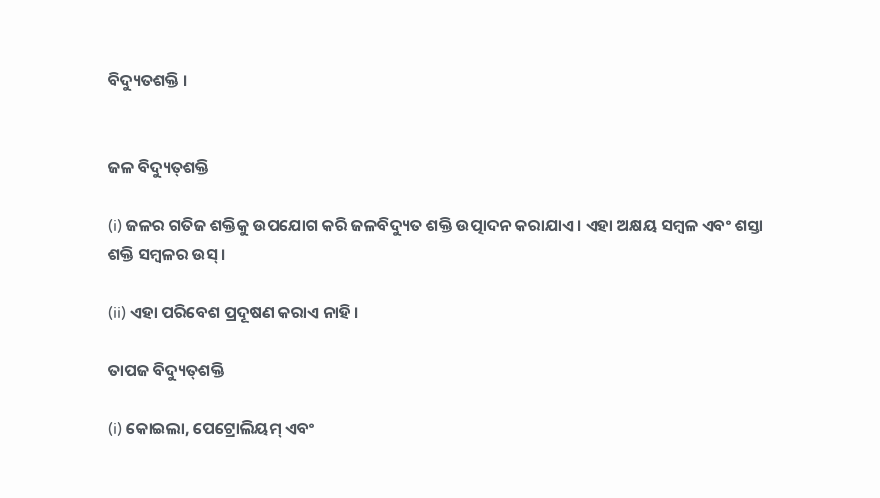ବିଦ୍ୟୁତଶକ୍ତି ।


ଜଳ ବିଦ୍ୟୁତ୍‌ଶକ୍ତି

(i) ଜଳର ଗତିଜ ଶକ୍ତିକୁ ଉପଯୋଗ କରି ଜଳବିଦ୍ୟୁତ ଶକ୍ତି ଉତ୍ପାଦନ କରାଯାଏ । ଏହା ଅକ୍ଷୟ ସମ୍ବଳ ଏବଂ ଶସ୍ତା ଶକ୍ତି ସମ୍ବଳର ଉସ୍ ।

(ii) ଏହା ପରିବେଶ ପ୍ରଦୂଷଣ କରାଏ ନାହି ।

ତାପଜ ବିଦ୍ୟୁତ୍‌ଶକ୍ତି

(i) କୋଇଲା, ପେଟ୍ରୋଲିୟମ୍ ଏବଂ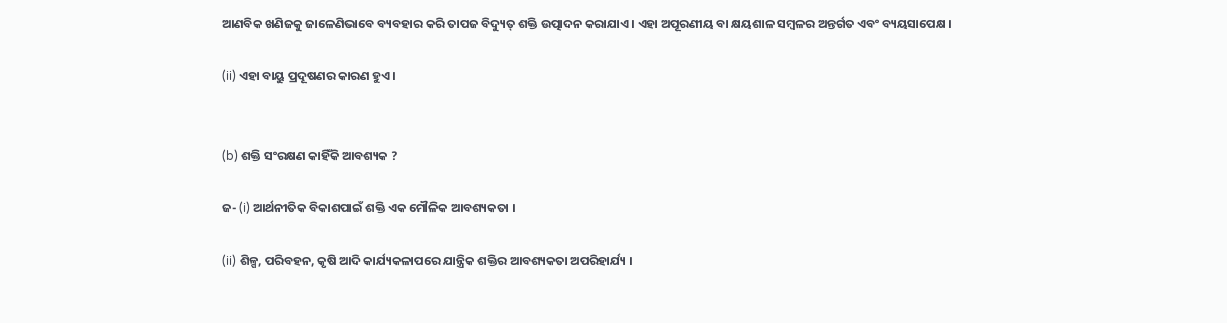ଆଣବିକ ଖଣିଜକୁ ଜାଳେଣିଭାବେ ବ୍ୟବହାର କରି ତାପଜ ବିଦ୍ୟୁତ୍ ଶକ୍ତି ଉତ୍ପାଦନ କରାଯାଏ । ଏହା ଅପୂରଣୀୟ ବା କ୍ଷୟଶାଳ ସମ୍ବଳର ଅନ୍ତର୍ଗତ ଏବଂ ବ୍ୟୟସାପେକ୍ଷ ।

(ii) ଏହା ବାୟୁ ପ୍ରଦୂଷଣର କାରଣ ହୁଏ ।


(b) ଶକ୍ତି ସଂରକ୍ଷଣ କାହିଁକି ଆବଶ୍ୟକ ?

ଜ- (i) ଆର୍ଥନୀତିକ ବିକାଶପାଇଁ ଶକ୍ତି ଏକ ମୌଳିକ ଆବଶ୍ୟକତା ।

(ii) ଶିଳ୍ପ, ପରିବହନ, କୃଷି ଆଦି କାର୍ଯ୍ୟକଳାପରେ ଯାନ୍ତ୍ରିକ ଶକ୍ତିର ଆବଶ୍ୟକତା ଅପରିହାର୍ଯ୍ୟ ।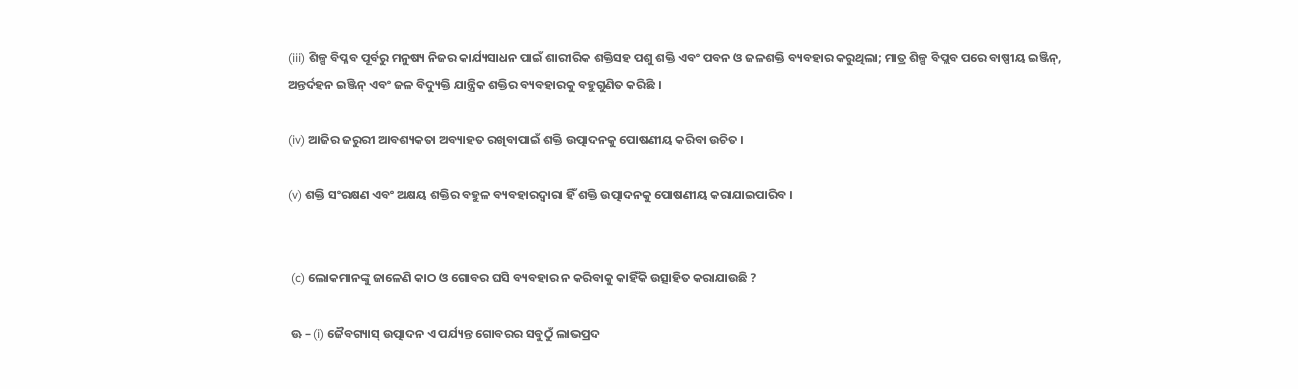(iii) ଶିଳ୍ପ ବିପ୍ଳବ ପୂର୍ବରୁ ମନୁଷ୍ୟ ନିଜର କାର୍ଯ୍ୟସାଧନ ପାଇଁ ଶାରୀରିକ ଶକ୍ତିସହ ପଶୁ ଶକ୍ତି ଏବଂ ପବନ ଓ ଜଳଶକ୍ତି ବ୍ୟବହାର କରୁଥିଲା; ମାତ୍ର ଶିଳ୍ପ ବିପ୍ଲବ ପରେ ବାଷ୍ପୀୟ ଇଞ୍ଜିନ୍, ଅନ୍ତର୍ଦହନ ଇଞ୍ଜିନ୍ ଏବଂ ଜଳ ବିଦ୍ୟୁକ୍ତି ଯାନ୍ତ୍ରିକ ଶକ୍ତିର ବ୍ୟବହାରକୁ ବହୁଗୁଣିତ କରିଛି ।

(iv) ଆଜିର ଜରୁରୀ ଆବଶ୍ୟକତା ଅବ୍ୟାହତ ରଖିବାପାଇଁ ଶକ୍ତି ଉତ୍ପାଦନକୁ ପୋଷଣୀୟ କରିବା ଉଚିତ ।

(v) ଶକ୍ତି ସଂରକ୍ଷଣ ଏବଂ ଅକ୍ଷୟ ଶକ୍ତିର ବହୁଳ ବ୍ୟବହାରଦ୍ୱାରା ହିଁ ଶକ୍ତି ଉତ୍ପାଦନକୁ ପୋଷଣୀୟ କରାଯାଇପାରିବ ।


 (c) ଲୋକମାନଙ୍କୁ ଜାଳେଣି କାଠ ଓ ଗୋବର ଘସି ବ୍ୟବହାର ନ କରିବାକୁ କାହିଁକି ଉତ୍ସାହିତ କରାଯାଉଛି ?

 ଊ – (i) ଜୈବଗ୍ୟାସ୍ ଉତ୍ପାଦନ ଏ ପର୍ଯ୍ୟନ୍ତ ଗୋବରର ସବୁଠୁଁ ଲାଭପ୍ରଦ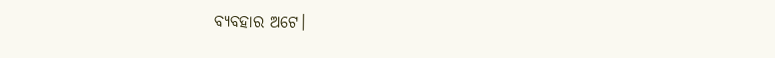ବ୍ୟବହାର ଅଟେ।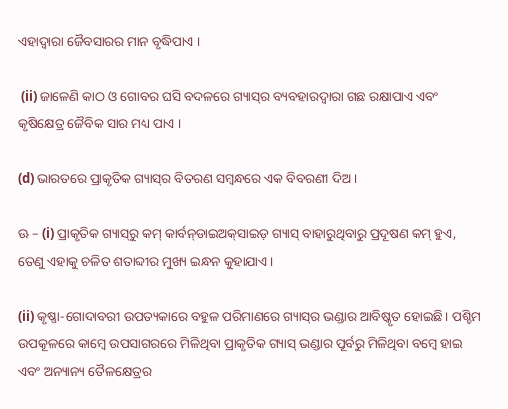ଏହାଦ୍ଵାରା ଜୈବସାରର ମାନ ବୃଦ୍ଧିପାଏ ।

 (ii) ଜାଳେଣି କାଠ ଓ ଗୋବର ଘସି ବଦଳରେ ଗ୍ୟାସ୍‌ର ବ୍ୟବହାରଦ୍ୱାରା ଗଛ ରକ୍ଷାପାଏ ଏବଂ କୃଷିକ୍ଷେତ୍ର ଜୈବିକ ସାର ମଧ୍ୟ ପାଏ ।

(d) ଭାରତରେ ପ୍ରାକୃତିକ ଗ୍ୟାସ୍‌ର ବିତରଣ ସମ୍ବନ୍ଧରେ ଏକ ବିବରଣୀ ଦିଅ ।

ଊ – (i) ପ୍ରାକୃତିକ ଗ୍ୟାସ୍‌ରୁ କମ୍ କାର୍ବନ୍‌ଡାଇଅକ୍‌ସାଇଡ଼ ଗ୍ୟାସ୍ ବାହାରୁଥିବାରୁ ପ୍ରଦୂଷଣ କମ୍ ହୁଏ, ତେଣୁ ଏହାକୁ ଚଳିତ ଶତାବ୍ଦୀର ମୁଖ୍ୟ ଇନ୍ଧନ କୁହାଯାଏ ।

(ii) କୃଷ୍ଣା-ଗୋଦାବରୀ ଉପତ୍ୟକାରେ ବହୁଳ ପରିମାଣରେ ଗ୍ୟାସ୍‌ର ଭଣ୍ଡାର ଆବିଷ୍କୃତ ହୋଇଛି। ପଶ୍ଚିମ ଉପକୂଳରେ କାମ୍ବେ ଉପସାଗରରେ ମିଳିଥିବା ପ୍ରାକୃତିକ ଗ୍ୟାସ୍ ଭଣ୍ଡାର ପୂର୍ବରୁ ମିଳିଥିବା ବମ୍ବେ ହାଇ ଏବଂ ଅନ୍ୟାନ୍ୟ ତୈଳକ୍ଷେତ୍ରର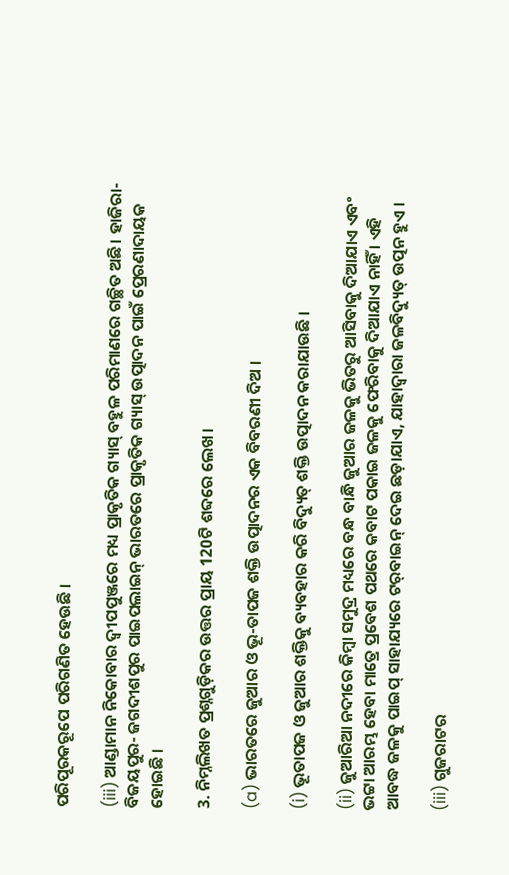ପରିପୂରକରୂପେ ପରିଗଣିତ ହେଉଛି ।

(iii) ଆଣ୍ଡାମାନ ନିକୋବାର ଦ୍ଵୀପପୁଞ୍ଜରେ ମଧ୍ୟ ପ୍ରାକୃତିକ ଗ୍ୟାସ୍ ବହୁଳ ପରିମାଣରେ ଗଚ୍ଛିତ ଅଛି। ହାଜିରା-ବିଜୟପୁର- ଜଗଦୀଶପୁର ପାଇପଲାଇନ୍ ଭାରତରେ ପ୍ରାକୃତିକ ଗ୍ୟାସ୍ ଉତ୍ପାଦନ ପାଇଁ ପ୍ରେରଣାଦାୟକ ହୋଇଛି ।

3. ନିମ୍ନଲିଖତ ପ୍ରଶ୍ନଗୁଡ଼ିକର ଉତ୍ତର ପ୍ରାୟ 120ଟି ଶବ୍ଦରେ ଲେଖ।

(a) ଭାରତରେ ଜୁଆର ଓ ଭୂ-ତାପଜ ଶକ୍ତି ଉତ୍ପାଦନର ଏକ ବିବରଣୀ ଦିଅ ।

(i) ଭୂତାପଜ ଓ ଜୁଆର ଶକ୍ତିକୁ ବ୍ୟବହାର କରି ବିଦ୍ୟୁତ୍ ଶକ୍ତି ଉତ୍ପାଦନ କରାଯାଉଛି ।

(ii) ଜୁଆରିଆ ନଦୀରେ କିମ୍ବା ସମୁଦ୍ର ମଧ୍ୟରେ ବନ୍ଧ ବାନ୍ଧି ଜୁଆର ଜଳକୁ ଭିତରୁ ଆସିବାକୁ ଦିଆଯାଏ ଏବଂ ଭଟ୍ଟା ଆରମ୍ଭ ହେବା ମାତ୍ରେ ପ୍ରବେଶ ପଥରେ କବାଟ ପକାଇ ଜଳକୁ ଫେରିବାକୁ ଦିଆଯାଏ ନାହିଁ । ଏହି ଆବଦ୍ଧ ଜଳକୁ ପାଇପ୍ ସାହାଯ୍ୟରେ ଟର୍‌ବାଇନ୍ ଦେଇ ଛଡ଼ାଯାଏ, ଯାହାଦ୍ୱାରା ଜଳବିଦ୍ୟୁତ୍ ଉତ୍ପନ ହୁଏ ।

(iii) ଗୁଜରାଟର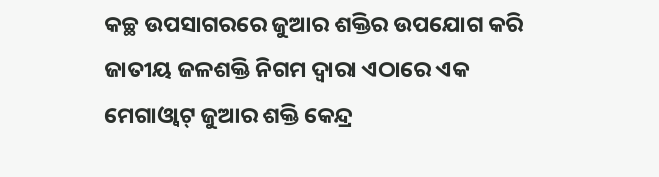କଚ୍ଛ ଉପସାଗରରେ ଜୁଆର ଶକ୍ତିର ଉପଯୋଗ କରି ଜାତୀୟ ଜଳଶକ୍ତି ନିଗମ ଦ୍ବାରା ଏଠାରେ ଏକ ମେଗାଓ୍ବାଟ୍ ଜୁଆର ଶକ୍ତି କେନ୍ଦ୍ର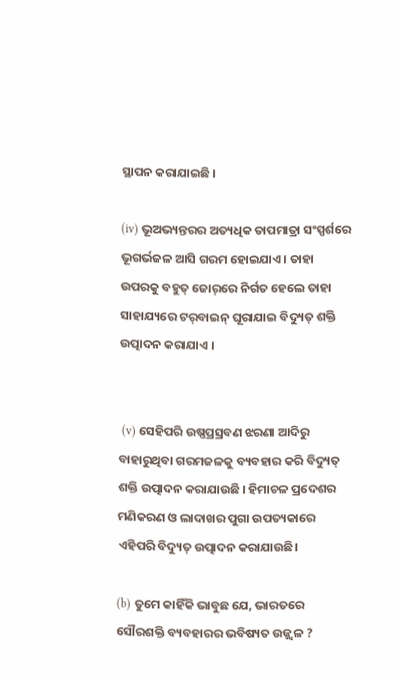ସ୍ଥାପନ କରାଯାଇଛି ।

(iv) ଭୂଅଭ୍ୟନ୍ତରର ଅତ୍ୟଧିକ ତାପମାତ୍ରା ସଂସ୍ପର୍ଶରେ ଭୂଗର୍ଭଜଳ ଆସି ଗରମ ହୋଇଯାଏ । ତାହା ଉପରକୁ ବହୁତ୍ ଜୋର୍‌ରେ ନିର୍ଗତ ହେଲେ ତାହା ସାହାଯ୍ୟରେ ଟର୍‌ବାଇନ୍ ଘୂରାଯାଇ ବିଦ୍ୟୁତ୍ ଶକ୍ତି ଉତ୍ପାଦନ କରାଯାଏ ।


 (v) ସେହିପରି ଉଷ୍ଣପ୍ରସ୍ରବଣ ଝରଣା ଆଦିରୁ ବାହାରୁଥିବା ଗରମଜଳକୁ ବ୍ୟବହାର କରି ବିଦ୍ୟୁତ୍ ଶକ୍ତି ଉତ୍ପାଦନ କରାଯାଉଛି । ହିମାଚଳ ପ୍ରଦେଶର ମଣିକରଣ ଓ ଲାଦାଖର ପୁଗା ଉପତ୍ୟକାରେ ଏହିପରି ବିଦ୍ୟୁତ୍ ଉତ୍ପାଦନ କରାଯାଉଛି।

(b) ତୁମେ କାହିଁକି ଭାବୁଛ ଯେ, ଭାରତରେ ସୌରଶକ୍ତି ବ୍ୟବହାରର ଭବିଷ୍ୟତ ଉଜ୍ଜ୍ବଳ ?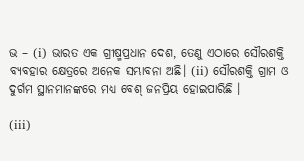ଭ – (i) ଭାରତ ଏକ ଗ୍ରୀଷ୍ମପ୍ରଧାନ ଦେଶ, ତେଣୁ ଏଠାରେ ସୌରଶକ୍ତି ବ୍ୟବହାର କ୍ଷେତ୍ରରେ ଅନେକ ସମ୍ଭାବନା ଅଛି। (ii) ସୌରଶକ୍ତି ଗ୍ରାମ ଓ ଦୁର୍ଗମ ସ୍ଥାନମାନଙ୍କରେ ମଧ୍ୟ ବେଶ୍ ଜନପ୍ରିୟ ହୋଇପାରିଛି ।

(iii)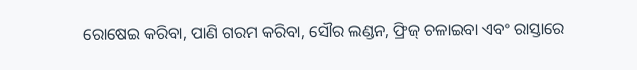ରୋଷେଇ କରିବା, ପାଣି ଗରମ କରିବା, ସୌର ଲଣ୍ଡନ, ଫ୍ରିଜ୍ ଚଳାଇବା ଏବଂ ରାସ୍ତାରେ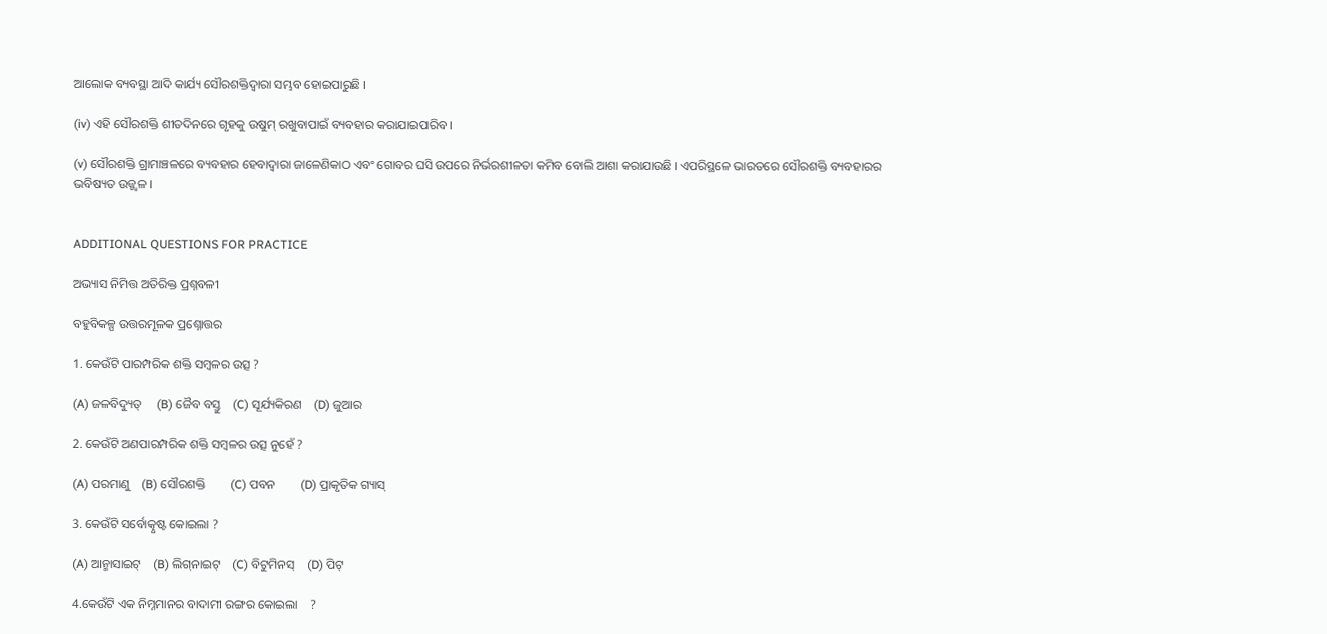ଆଲୋକ ବ୍ୟବସ୍ଥା ଆଦି କାର୍ଯ୍ୟ ସୌରଶକ୍ତିଦ୍ୱାରା ସମ୍ଭବ ହୋଇପାରୁଛି ।

(iv) ଏହି ସୌରଶକ୍ତି ଶୀତଦିନରେ ଗୃହକୁ ଉଷୁମ୍ ରଖୁବାପାଇଁ ବ୍ୟବହାର କରାଯାଇପାରିବ ।

(v) ସୌରଶକ୍ତି ଗ୍ରାମାଞ୍ଚଳରେ ବ୍ୟବହାର ହେବାଦ୍ଵାରା ଜାଳେଣିକାଠ ଏବଂ ଗୋବର ଘସି ଉପରେ ନିର୍ଭରଶୀଳତା କମିବ ବୋଲି ଆଶା କରାଯାଉଛି । ଏପରିସ୍ଥଳେ ଭାରତରେ ସୌରଶକ୍ତି ବ୍ୟବହାରର ଭବିଷ୍ୟତ ଉଜ୍ଜ୍ଵଳ ।


ADDITIONAL QUESTIONS FOR PRACTICE

ଅଭ୍ୟାସ ନିମିତ୍ତ ଅତିରିକ୍ତ ପ୍ରଶ୍ନବଳୀ

ବହୁବିକଳ୍ପ ଉତ୍ତରମୂଳକ ପ୍ରଶ୍ନୋତ୍ତର

1. କେଉଁଟି ପାରମ୍ପରିକ ଶକ୍ତି ସମ୍ବଳର ଉତ୍ସ ?

(A) ଜଳବିଦ୍ୟୁତ୍     (B) ଜୈବ ବସ୍ତୁ    (C) ସୂର୍ଯ୍ୟକିରଣ    (D) ଜୁଆର

2. କେଉଁଟି ଅଣପାରମ୍ପରିକ ଶକ୍ତି ସମ୍ବଳର ଉତ୍ସ ନୁହେଁ ?

(A) ପରମାଣୁ    (B) ସୌରଶକ୍ତି        (C) ପବନ        (D) ପ୍ରାକୃତିକ ଗ୍ୟାସ୍

3. କେଉଁଟି ସର୍ବୋତ୍କୃଷ୍ଟ କୋଇଲା ?

(A) ଆନ୍ମାସାଇଟ୍    (B) ଲିଗ୍‌ନାଇଟ୍    (C) ବିଟୁମିନସ୍    (D) ପିଟ୍

4.କେଉଁଟି ଏକ ନିମ୍ନମାନର ବାଦାମୀ ରଙ୍ଗର କୋଇଲା    ?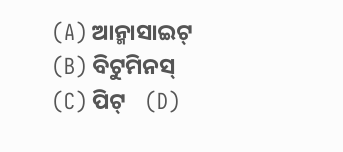(A) ଆନ୍ମାସାଇଟ୍    (B) ବିଟୁମିନସ୍    (C) ପିଟ୍    (D)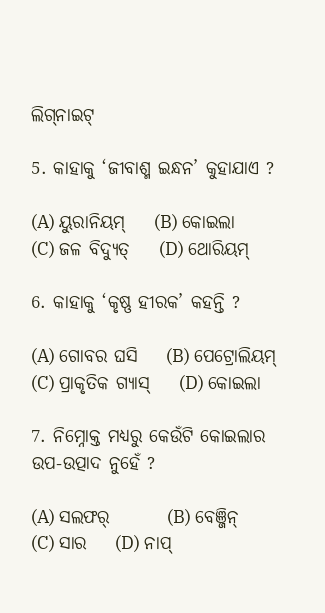ଲିଗ୍‌ନାଇଟ୍

5. କାହାକୁ ‘ଜୀବାଶ୍ମ ଇନ୍ଧନ’ କୁହାଯାଏ ?

(A) ୟୁରାନିୟମ୍    (B) କୋଇଲା    (C) ଜଳ ବିଦ୍ୟୁତ୍    (D) ଥୋରିୟମ୍

6. କାହାକୁ ‘କୃଷ୍ଣ ହୀରକ’ କହନ୍ତି ?

(A) ଗୋବର ଘସି    (B) ପେଟ୍ରୋଲିୟମ୍    (C) ପ୍ରାକୃତିକ ଗ୍ୟାସ୍    (D) କୋଇଲା

7. ନିମ୍ନୋକ୍ତ ମଧ୍ଯରୁ କେଉଁଟି କୋଇଲାର ଉପ-ଉତ୍ପାଦ ନୁହେଁ ?

(A) ସଲଫର୍        (B) ବେଞ୍ଜିନ୍        (C) ସାର    (D) ନାପ୍‌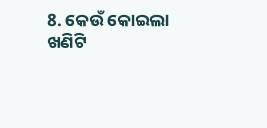8. କେଉଁ କୋଇଲା ଖଣିଟି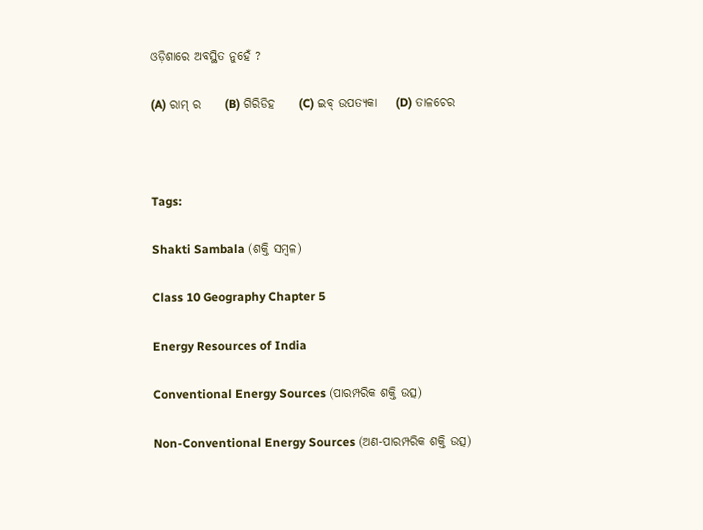ଓଡ଼ିଶାରେ ଅବସ୍ଥିତ ନୁହେଁ ?

(A) ରାମ୍ ର     (B) ଗିରିଡିହ     (C) ଇବ୍ ଉପତ୍ୟକା    (D) ତାଳଚେର



Tags:

Shakti Sambala (ଶକ୍ତି ସମ୍ବଳ)

Class 10 Geography Chapter 5

Energy Resources of India

Conventional Energy Sources (ପାରମ୍ପରିକ ଶକ୍ତି ଉତ୍ସ)

Non-Conventional Energy Sources (ଅଣ-ପାରମ୍ପରିକ ଶକ୍ତି ଉତ୍ସ)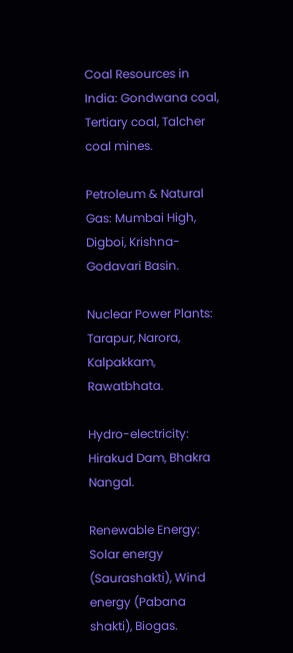Coal Resources in India: Gondwana coal, Tertiary coal, Talcher coal mines.

Petroleum & Natural Gas: Mumbai High, Digboi, Krishna-Godavari Basin.

Nuclear Power Plants: Tarapur, Narora, Kalpakkam, Rawatbhata.

Hydro-electricity: Hirakud Dam, Bhakra Nangal.

Renewable Energy: Solar energy (Saurashakti), Wind energy (Pabana shakti), Biogas.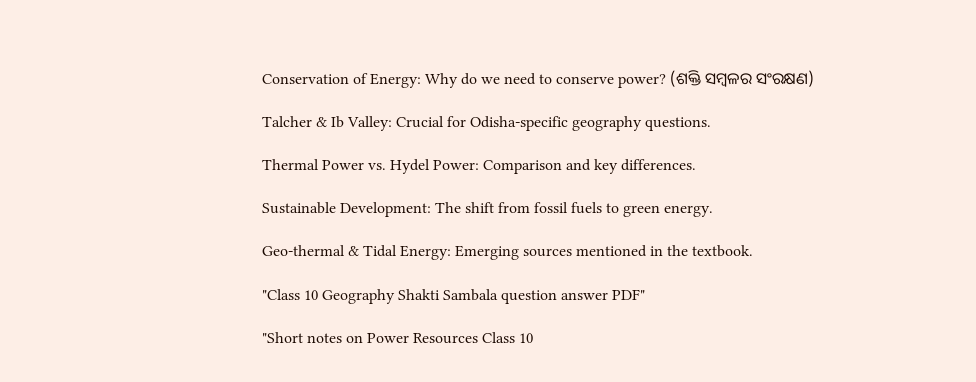Conservation of Energy: Why do we need to conserve power? (ଶକ୍ତି ସମ୍ବଳର ସଂରକ୍ଷଣ)

Talcher & Ib Valley: Crucial for Odisha-specific geography questions.

Thermal Power vs. Hydel Power: Comparison and key differences.

Sustainable Development: The shift from fossil fuels to green energy.

Geo-thermal & Tidal Energy: Emerging sources mentioned in the textbook.

"Class 10 Geography Shakti Sambala question answer PDF"

"Short notes on Power Resources Class 10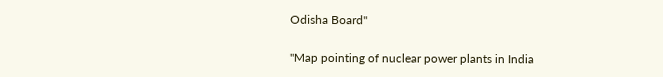Odisha Board"

"Map pointing of nuclear power plants in India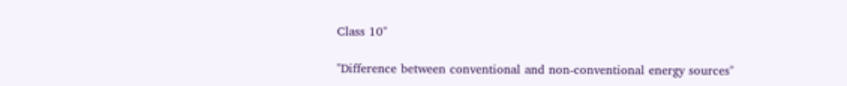Class 10"

"Difference between conventional and non-conventional energy sources"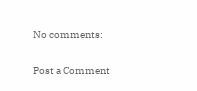No comments:

Post a Comment